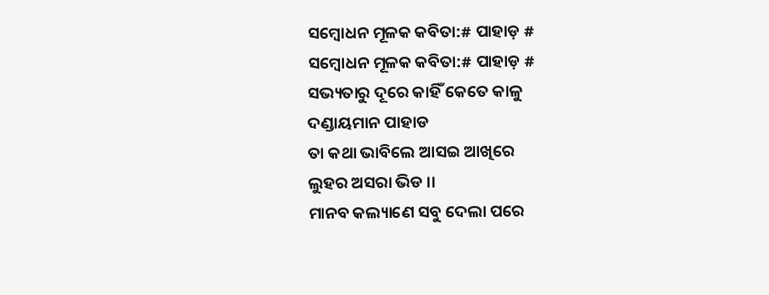ସମ୍ବୋଧନ ମୂଳକ କବିତା:# ପାହାଡ଼ #
ସମ୍ବୋଧନ ମୂଳକ କବିତା:# ପାହାଡ଼ #
ସଭ୍ୟତାରୁ ଦୂରେ କାହିଁ କେତେ କାଳୁ
ଦଣ୍ଡାୟମାନ ପାହାଡ
ତା କଥା ଭାବିଲେ ଆସଇ ଆଖିରେ
ଲୁହର ଅସରା ଭିଡ ।।
ମାନବ କଲ୍ୟାଣେ ସବୁ ଦେଲା ପରେ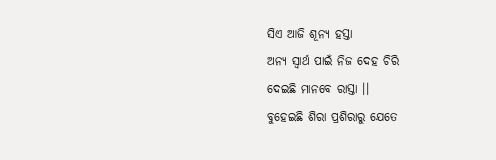ସିଏ ଆଜି ଶୂନ୍ୟ ହସ୍ତା
ଅନ୍ୟ ସ୍ୱାର୍ଥ ପାଇଁ ନିଜ ଦେହ ଚିରି
ଦେଇଛି ମାନବେ ରାସ୍ତା ।।
ବୁହେଇଛି ଶିରା ପ୍ରଶିରାରୁ ଯେତେ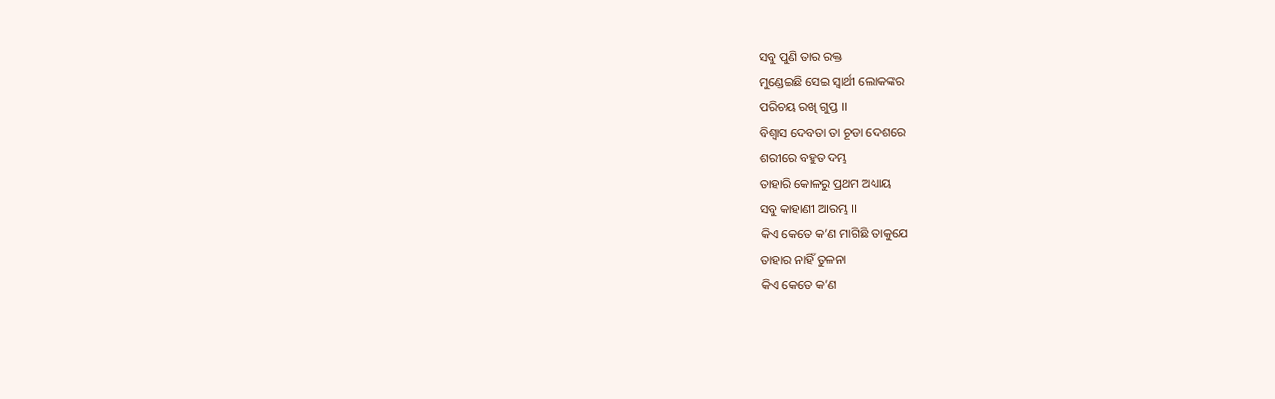ସବୁ ପୁଣି ତାର ରକ୍ତ
ମୁଣ୍ଡେଇଛି ସେଇ ସ୍ୱାର୍ଥୀ ଲୋକଙ୍କର
ପରିଚୟ ରଖି ଗୁପ୍ତ ।।
ବିଶ୍ୱାସ ଦେବତା ତା ଚୂଡା ଦେଶରେ
ଶରୀରେ ବହୁତ ଦମ୍ଭ
ତାହାରି କୋଳରୁ ପ୍ରଥମ ଅଧ୍ୟାୟ
ସବୁ କାହାଣୀ ଆରମ୍ଭ ।।
କିଏ କେତେ କ’ଣ ମାଗିଛି ତାକୁଯେ
ତାହାର ନାହିଁ ତୁଳନା
କିଏ କେତେ କ’ଣ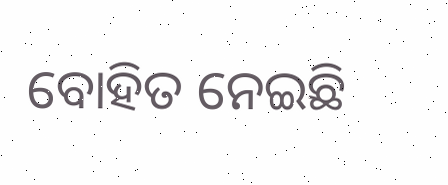ବୋହିତ ନେଇଛି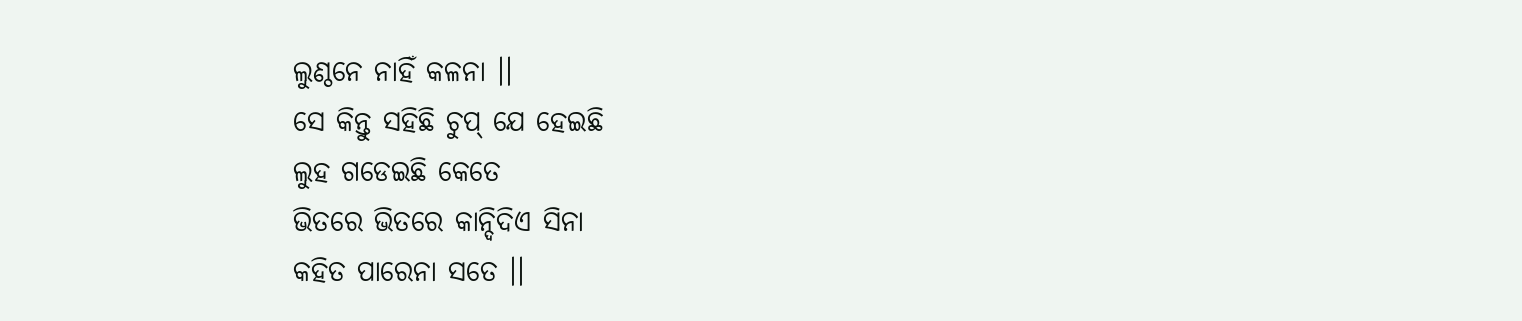ଲୁଣ୍ଠନେ ନାହିଁ କଳନା ।।
ସେ କିନ୍ତୁ ସହିଛି ଚୁପ୍ ଯେ ହେଇଛି
ଲୁହ ଗଡେଇଛି କେତେ
ଭିତରେ ଭିତରେ କାନ୍ଦିଦିଏ ସିନା
କହିତ ପାରେନା ସତେ ।।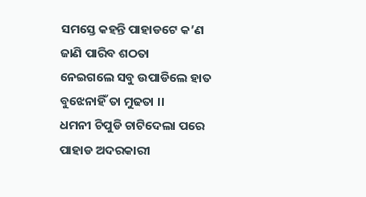ସମସ୍ତେ କହନ୍ତି ପାହାଡଟେ କ’ଣ
ଜାଣି ପାରିବ ଶଠତା
ନେଇଗଲେ ସବୁ ଉପାଡିଲେ ହାତ
ବୁଝେନାହିଁ ତା ମୁଢତା ।।
ଧମନୀ ଚିପୁଡି ଚାଟିଦେଲା ପରେ
ପାହାଡ ଅଦରକାରୀ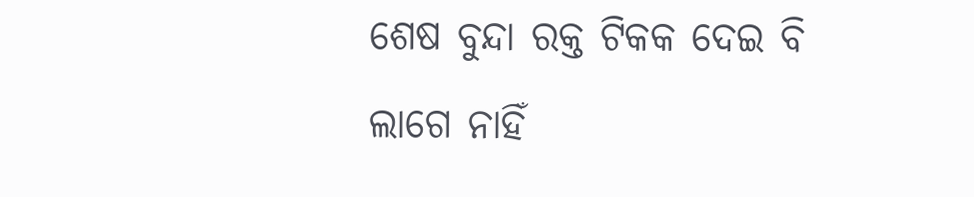ଶେଷ ବୁନ୍ଦା ରକ୍ତ ଟିକକ ଦେଇ ବି
ଲାଗେ ନାହିଁ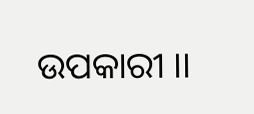ଉପକାରୀ ।।